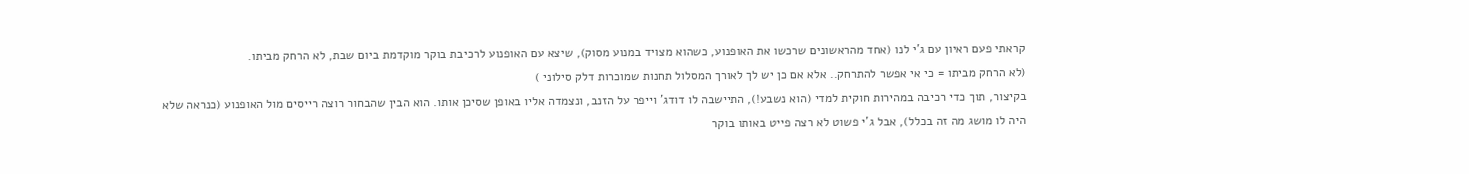קראתי פעם ראיון עם ג'י לנו (אחד מהראשונים שרכשו את האופנוע, כשהוא מצויד במנוע מסוק), שיצא עם האופנוע לרכיבת בוקר מוקדמת ביום שבת, לא הרחק מביתו.
(לא הרחק מביתו = כי אי אפשר להתרחק.. אלא אם כן יש לך לאורך המסלול תחנות שמוכרות דלק סילוני )
בקיצור, תוך כדי רכיבה במהירות חוקית למדי (הוא נשבע!), התיישבה לו דודג' וייפר על הזנב, ונצמדה אליו באופן שסיכן אותו. הוא הבין שהבחור רוצה רייסים מול האופנוע (כנראה שלא היה לו מושג מה זה בכלל), אבל ג'י פשוט לא רצה פייט באותו בוקר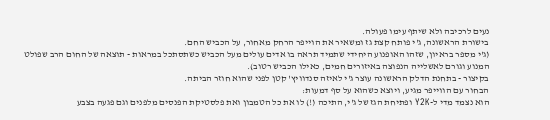נעים לרכיבה ולא שיתף עימו פעולה.
בישורת הראשונה, ג'י פותח קצת גז ומשאיר את הוייפר הרחק מאחור, על הכביש החם.
(ג'י מספר בראיון, שזהו האופנוע היחידי שתמיד תראה בו אדים עולים מעל הכביש כשתסתכל במראות - תוצאה של החום הרב שפולט המנוע וגורם לאשלייה הנפוצה באיזורים חמים, כאילו הכביש רטוב).
בקיצור - בתחנת הדלק הראשונה עוצר ג'י לאיזה סנדוויץ' קטן לפני שהוא חוזר הביתה.
הבחור עם הווייפר מגיע, ויוצא כשהוא על סף דמעות:
הוא נצמד מדי ל-Y2K ופתיחת הגז של ג'י, התיכה (!) לו את כל הטמבון ואת פלסטיקת הפנסים מלפנים וגם פגעה בצבע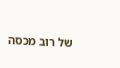של רוב מכסה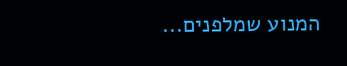המנוע שמלפנים...